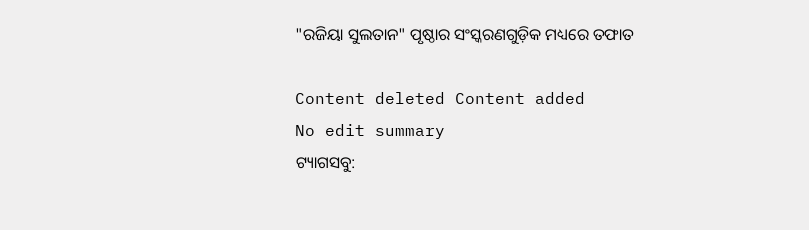"ରଜିୟା ସୁଲତାନ" ପୃଷ୍ଠାର ସଂସ୍କରଣ‌ଗୁଡ଼ିକ ମଧ୍ୟରେ ତଫାତ

Content deleted Content added
No edit summary
ଟ୍ୟାଗସବୁ: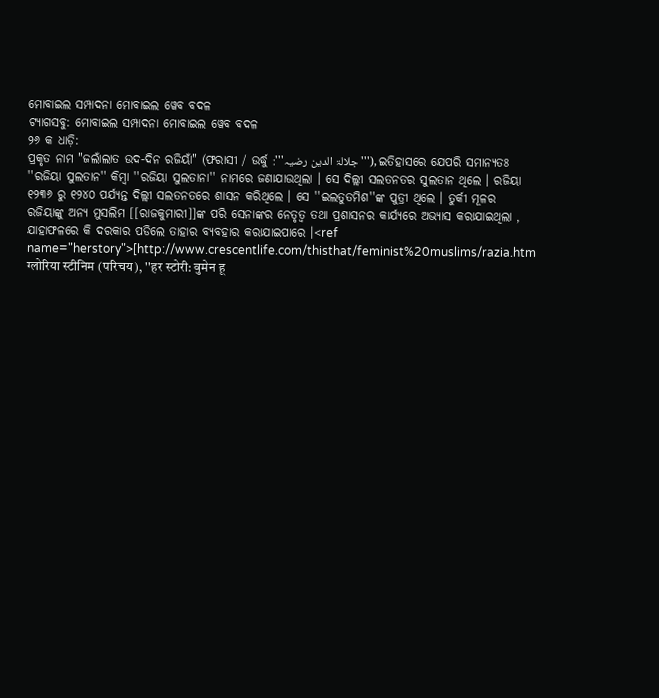ମୋବାଇଲ ସମ୍ପାଦନା ମୋବାଇଲ ୱେବ ବଦଳ
ଟ୍ୟାଗସବୁ: ମୋବାଇଲ ସମ୍ପାଦନା ମୋବାଇଲ ୱେବ ବଦଳ
୨୬ କ ଧାଡ଼ି:
ପ୍ରକୃତ ନାମ "ଜଲାଁଲାତ ଉଦ-ଦିନ ରଜିୟାଁ" (ଫରାସୀ / ଉର୍ଦ୍ଧୁ :'''جلالۃ الدین رضیہ'''), ଇତିହାସରେ ଯେପରି ସମାନ୍ୟତଃ ''ରଜିୟା ସୁଲତାନ'' କିମ୍ବା ''ରଜିୟା ସୁଲତାନା'' ନାମରେ ଜଣାଯାଉଥିଲା । ସେ ଦିଲ୍ଲୀ ସଲତନତର ସୁଲତାନ ଥିଲେ । ରଜିୟା ୧୨୩୬ ରୁ ୧୨୪୦ ପର୍ଯ୍ୟନ୍ତ ଦିଲ୍ଲୀ ସଲତନତରେ ଶାସନ କରିଥିଲେ । ସେ ''ଇଲତୁତମିଶ''ଙ୍କ ପୁତ୍ରୀ ଥିଲେ । ତୁର୍କୀ ମୂଳର ରଜିୟାଙ୍କୁ ଅନ୍ୟ ମୁସଲିମ [[ରାଜକୁମାରୀ]]ଙ୍କ ପରି ସେନାଙ୍କର ନେତୃତ୍ବ ତଥା ପ୍ରଶାସନର କାର୍ଯ୍ୟରେ ଅଭ୍ୟାସ କରାଯାଇଥିଲା , ଯାହାଫଳରେ କି ଦରକାର ପଡିଲେ ତାହାର ବ୍ୟବହାର କରାଯାଇପାରେ ।<ref name="herstory">[http://www.crescentlife.com/thisthat/feminist%20muslims/razia.htm ग्लोरिया स्टीनिम (परिचय), ''हर स्टोरी: वुमेन हू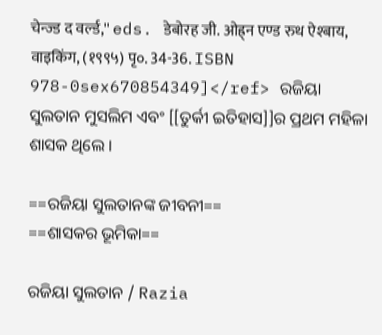चेन्ज्ड द वर्ल्ड,'' eds. डेबोरह जी. ओह्र्न एण्ड रुथ ऐश्बाय, वाइकिंग, (१९९५) पृ०. 34-36. ISBN 978-0sex670854349]</ref> ରଜିୟା ସୁଲତାନ ମୁସଲିମ ଏବଂ [[ତୁର୍କୀ ଇତିହାସ]]ର ପ୍ରଥମ ମହିଳା ଶାସକ ଥିଲେ ।

==ରଜିୟା ସୁଲତାନଙ୍କ ଜୀବନୀ==
==ଶାସକର ଭୂମିକା==

ରଜିୟା ସୁଲତାନ / Razia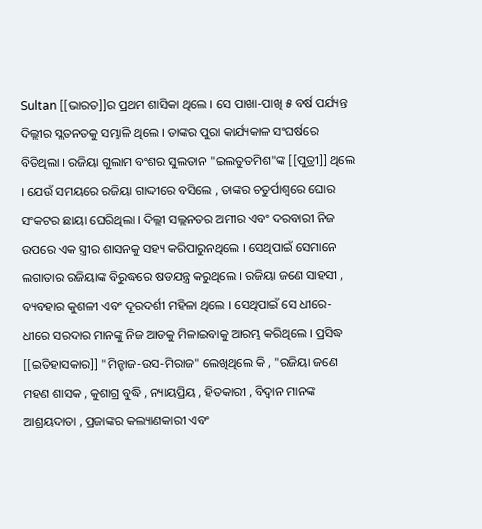Sultan [[ଭାରତ]]ର ପ୍ରଥମ ଶାସିକା ଥିଲେ । ସେ ପାଖା-ପାଖି ୫ ବର୍ଷ ପର୍ଯ୍ୟନ୍ତ ଦିଲ୍ଲୀର ସ୍ଲତନତକୁ ସମ୍ଭାଳି ଥିଲେ । ତାଙ୍କର ପୁରା କାର୍ଯ୍ୟକାଳ ସଂଘର୍ଷରେ ବିତିଥିଲା । ରଜିୟା ଗୁଲାମ ବଂଶର ସୁଲତାନ "ଇଲତୁତମିଶ"ଙ୍କ [[ପୁତ୍ରୀ]] ଥିଲେ । ଯେଉଁ ସମୟରେ ରଜିୟା ଗାଦ୍ଦୀରେ ବସିଲେ , ତାଙ୍କର ଚତୁର୍ପାଶ୍ୱରେ ଘୋର ସଂକଟର ଛାୟା ଘେରିଥିଲା । ଦିଲ୍ଲୀ ସଲ୍ଲନତର ଅମୀର ଏବଂ ଦରବାରୀ ନିଜ ଉପରେ ଏକ ସ୍ତ୍ରୀର ଶାସନକୁ ସହ୍ୟ କରିପାରୁନଥିଲେ । ସେଥିପାଇଁ ସେମାନେ ଲଗାତାର ରଜିୟାଙ୍କ ବିରୁଦ୍ଧରେ ଷଡଯନ୍ତ୍ର କରୁଥିଲେ । ରଜିୟା ଜଣେ ସାହସୀ , ବ୍ୟବହାର କୁଶଳୀ ଏବଂ ଦୂରଦର୍ଶୀ ମହିଳା ଥିଲେ । ସେଥିପାଇଁ ସେ ଧୀରେ-ଧୀରେ ସରଦାର ମାନଙ୍କୁ ନିଜ ଆଡକୁ ମିଳାଇବାକୁ ଆରମ୍ଭ କରିଥିଲେ । ପ୍ରସିଦ୍ଧ [[ଇତିହାସକାର]] "ମିନ୍ହାଜ-ଉସ-ମିରାଜ" ଲେଖିଥିଲେ କି , "ରଜିୟା ଜଣେ ମହଣ ଶାସକ , କୁଶାଗ୍ର ବୁଦ୍ଧି , ନ୍ୟାୟପ୍ରିୟ , ହିତକାରୀ , ବିଦ୍ୱାନ ମାନଙ୍କ ଆଶ୍ରୟଦାତା , ପ୍ରଜାଙ୍କର କଲ୍ୟାଣକାରୀ ଏବଂ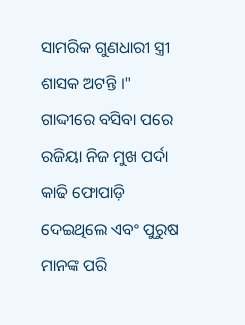ସାମରିକ ଗୁଣଧାରୀ ସ୍ତ୍ରୀ ଶାସକ ଅଟନ୍ତି ।" ଗାଦ୍ଦୀରେ ବସିବା ପରେ ରଜିୟା ନିଜ ମୁଖ ପର୍ଦା କାଢି ଫୋପାଡ଼ି ଦେଇଥିଲେ ଏବଂ ପୁରୁଷ ମାନଙ୍କ ପରି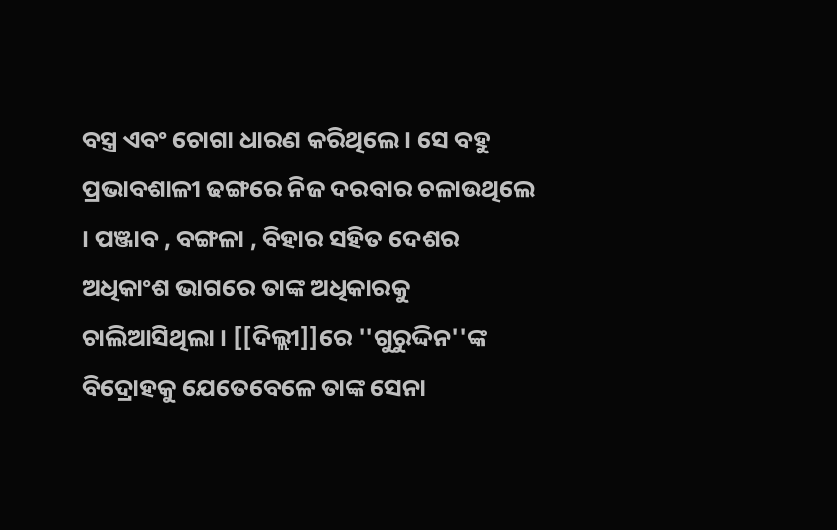ବସ୍ତ୍ର ଏବଂ ଚୋଗା ଧାରଣ କରିଥିଲେ । ସେ ବହୁ ପ୍ରଭାବଶାଳୀ ଢଙ୍ଗରେ ନିଜ ଦରବାର ଚଳାଉଥିଲେ । ପଞ୍ଜାବ , ବଙ୍ଗଳା , ବିହାର ସହିତ ଦେଶର ଅଧିକାଂଶ ଭାଗରେ ତାଙ୍କ ଅଧିକାରକୁ ଚାଲିଆସିଥିଲା । [[ଦିଲ୍ଲୀ]]ରେ ''ଗୁରୁଦ୍ଦିନ''ଙ୍କ ବିଦ୍ରୋହକୁ ଯେତେବେଳେ ତାଙ୍କ ସେନା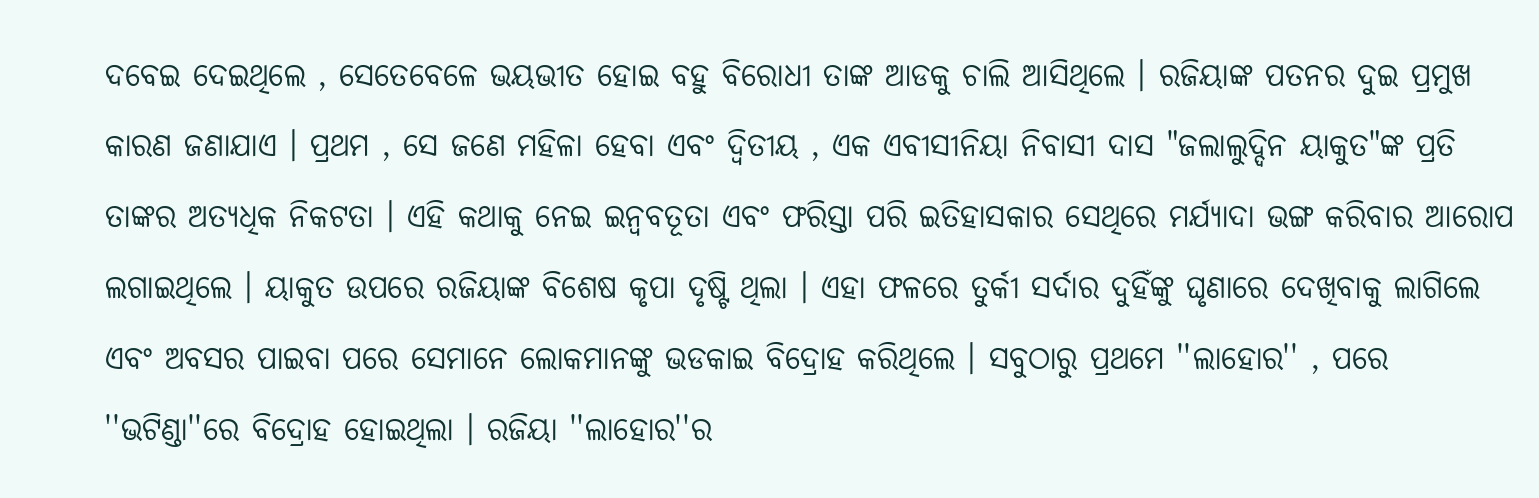ଦବେଇ ଦେଇଥିଲେ , ସେତେବେଳେ ଭୟଭୀତ ହୋଇ ବହୁ ବିରୋଧୀ ତାଙ୍କ ଆଡକୁ ଚାଲି ଆସିଥିଲେ । ରଜିୟାଙ୍କ ପତନର ଦୁଇ ପ୍ରମୁଖ କାରଣ ଜଣାଯାଏ । ପ୍ରଥମ , ସେ ଜଣେ ମହିଳା ହେବା ଏବଂ ଦ୍ବିତୀୟ , ଏକ ଏବୀସୀନିୟା ନିବାସୀ ଦାସ "ଜଲାଲୁଦ୍ଦିନ ୟାକୁତ"ଙ୍କ ପ୍ରତି ତାଙ୍କର ଅତ୍ୟଧିକ ନିକଟତା । ଏହି କଥାକୁ ନେଇ ଇନ୍ୱବତୂତା ଏବଂ ଫରିସ୍ତା ପରି ଇତିହାସକାର ସେଥିରେ ମର୍ଯ୍ୟାଦା ଭଙ୍ଗ କରିବାର ଆରୋପ ଲଗାଇଥିଲେ । ୟାକୁତ ଉପରେ ରଜିୟାଙ୍କ ବିଶେଷ କୃପା ଦୃଷ୍ଟି ଥିଲା । ଏହା ଫଳରେ ତୁର୍କୀ ସର୍ଦାର ଦୁହିଁଙ୍କୁ ଘୃଣାରେ ଦେଖିବାକୁ ଲାଗିଲେ ଏବଂ ଅବସର ପାଇବା ପରେ ସେମାନେ ଲୋକମାନଙ୍କୁ ଭଡକାଇ ବିଦ୍ରୋହ କରିଥିଲେ । ସବୁଠାରୁ ପ୍ରଥମେ ''ଲାହୋର'' , ପରେ ''ଭଟିଣ୍ଡା''ରେ ବିଦ୍ରୋହ ହୋଇଥିଲା । ରଜିୟା ''ଲାହୋର''ର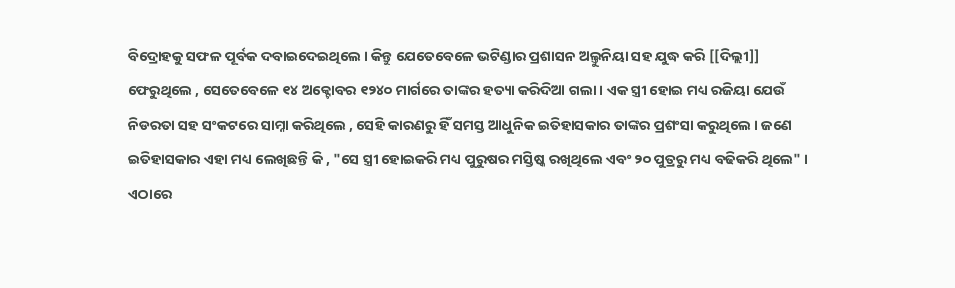ବିଦ୍ରୋହକୁ ସଫଳ ପୂର୍ବକ ଦବାଇଦେଇଥିଲେ । କିନ୍ତୁ ଯେତେବେଳେ ଭଟିଣ୍ଡାର ପ୍ରଶାସନ ଅଲ୍ତୁନିୟା ସହ ଯୁଦ୍ଧ କରି [[ଦିଲ୍ଲୀ]] ଫେରୁଥିଲେ , ସେତେବେଳେ ୧୪ ଅକ୍ଟୋବର ୧୨୪୦ ମାର୍ଗରେ ତାଙ୍କର ହତ୍ୟା କରିଦିଆ ଗଲା । ଏକ ସ୍ତ୍ରୀ ହୋଇ ମଧ୍ୟ ରଜିୟା ଯେଉଁ ନିଡରତା ସହ ସଂକଟରେ ସାମ୍ନା କରିଥିଲେ , ସେହି କାରଣରୁ ହିଁ ସମସ୍ତ ଆଧୁନିକ ଇତିହାସକାର ତାଙ୍କର ପ୍ରଶଂସା କରୁଥିଲେ । ଜଣେ ଇତିହାସକାର ଏହା ମଧ୍ୟ ଲେଖିଛନ୍ତି କି , "ସେ ସ୍ତ୍ରୀ ହୋଇକରି ମଧ୍ୟ ପୁରୁଷର ମସ୍ତିଷ୍କ ରଖିଥିଲେ ଏବଂ ୨୦ ପୁତ୍ରରୁ ମଧ୍ୟ ବଢିକରି ଥିଲେ" । ଏଠାରେ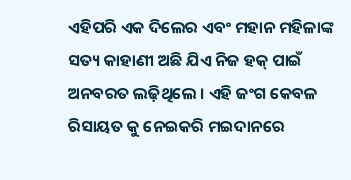ଏହିପରି ଏକ ଦିଲେର ଏବଂ ମହାନ ମହିଳାଙ୍କ ସତ୍ୟ କାହାଣୀ ଅଛି ଯିଏ ନିଜ ହକ୍ ପାଇଁ ଅନବରତ ଲଢ଼ିଥିଲେ । ଏହି ଜଂଗ କେବଳ ରିସାୟତ କୁ ନେଇକରି ମଇଦାନରେ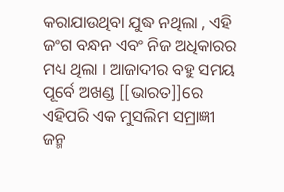କରାଯାଉଥିବା ଯୁଦ୍ଧ ନଥିଲା , ଏହି ଜଂଗ ବନ୍ଧନ ଏବଂ ନିଜ ଅଧିକାରର ମଧ୍ୟ ଥିଲା । ଆଜାଦୀର ବହୁ ସମୟ ପୂର୍ବେ ଅଖଣ୍ଡ [[ଭାରତ]]ରେ ଏହିପରି ଏକ ମୁସଲିମ ସମ୍ରାଜ୍ଞୀ ଜନ୍ମ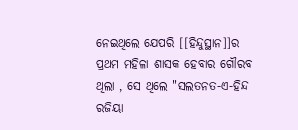ନେଇଥିଲେ ଯେପରି [[ହିନ୍ଦୁସ୍ଥାନ]]ର ପ୍ରଥମ ମହିଳା ଶାସକ ହେବାର ଗୌରବ ଥିଲା , ସେ ଥିଲେ "ସଲତନତ-ଏ-ହିନ୍ଦ ରଜିୟା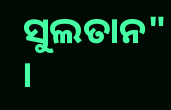ସୁଲତାନ" ।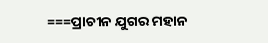===ପ୍ରାଚୀନ ଯୁଗର ମହାନ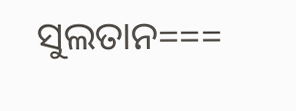ସୁଲତାନ===